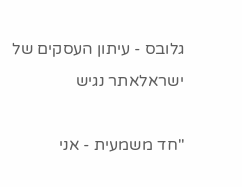גלובס - עיתון העסקים של ישראלאתר נגיש

"חד משמעית - אני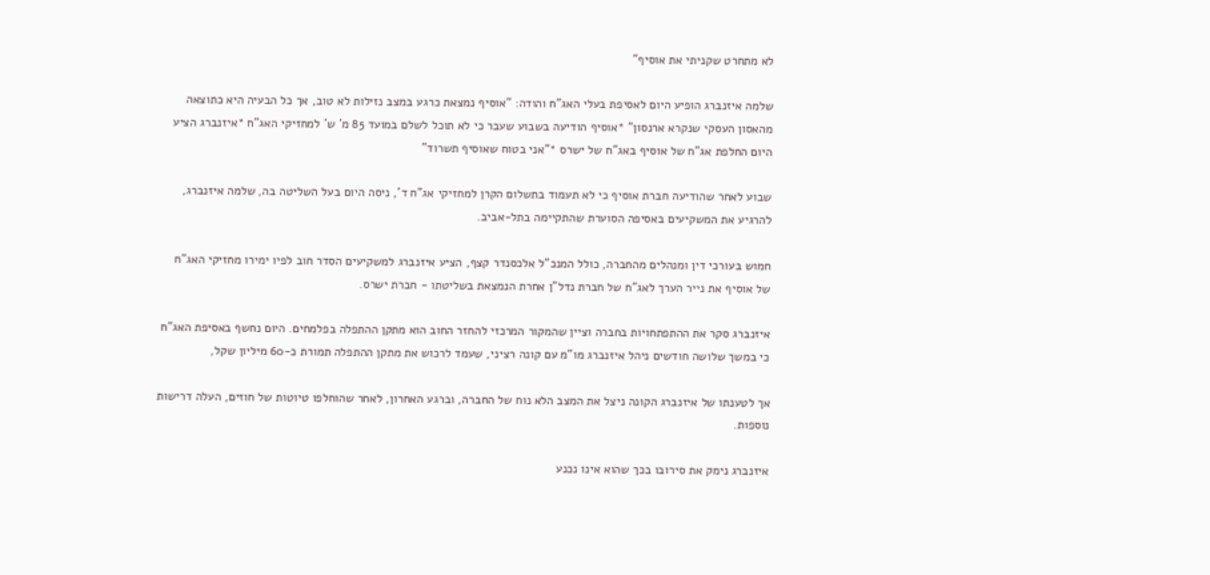לא מתחרט שקניתי את אוסיף"

שלמה איזנברג הופיע היום לאסיפת בעלי האג"ח והודה: "אוסיף נמצאת כרגע במצב נזילות לא טוב, אך כל הבעיה היא כתוצאה מהאסון העסקי שנקרא ארנסון" *אוסיף הודיעה בשבוע שעבר כי לא תוכל לשלם במועד 85 מ' ש' למחזיקי האג"ח *איזנברג הציע היום החלפת אג"ח של אוסיף באג"ח של ישרס *"אני בטוח שאוסיף תשרוד"

שבוע לאחר שהודיעה חברת אוסיף כי לא תעמוד בתשלום הקרן למחזיקי אג"ח ד', ניסה היום בעל השליטה בה, שלמה איזנברג, להרגיע את המשקיעים באסיפה הסוערת שהתקיימה בתל-אביב.

חמוש בעורכי דין ומנהלים מהחברה, כולל המנכ"ל אלכסנדר קצף, הציע איזנברג למשקיעים הסדר חוב לפיו ימירו מחזיקי האג"ח של אוסיף את נייר הערך לאג"ח של חברת נדל"ן אחרת הנמצאת בשליטתו - חברת ישרס.

איזנברג סקר את ההתפתחויות בחברה וציין שהמקור המרכזי להחזר החוב הוא מתקן ההתפלה בפלמחים. היום נחשף באסיפת האג"ח כי במשך שלושה חודשים ניהל איזנברג מו"מ עם קונה רציני, שעמד לרכוש את מתקן ההתפלה תמורת כ-60 מיליון שקל,

אך לטענתו של איזנברג הקונה ניצל את המצב הלא נוח של החברה, וברגע האחרון, לאחר שהוחלפו טיוטות של חוזים, העלה דרישות נוספות.

איזנברג נימק את סירובו בכך שהוא אינו נכנע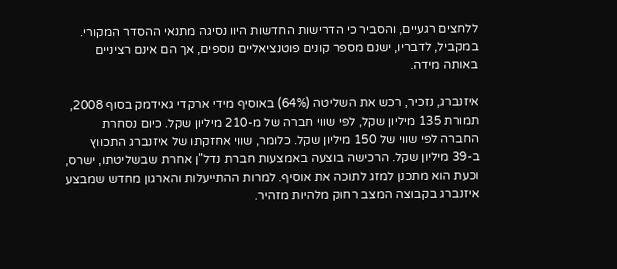ללחצים רגעיים, והסביר כי הדרישות החדשות היוו נסיגה מתנאי ההסדר המקורי. במקביל, לדבריו, ישנם מספר קונים פוטנציאליים נוספים, אך הם אינם רציניים באותה מידה.

איזנברג, נזכיר, רכש את השליטה (64%) באוסיף מידי ארקדי גאידמק בסוף 2008, תמורת 135 מיליון שקל, לפי שווי חברה של מ-210 מיליון שקל. כיום נסחרת החברה לפי שווי של 150 מיליון שקל. כלומר, שווי אחזקתו של איזנברג התכווץ ב-39 מיליון שקל. הרכישה בוצעה באמצעות חברת נדל"ן אחרת שבשליטתו, ישרס, וכעת הוא מתכנן למזג לתוכה את אוסיף. למרות ההתייעלות והארגון מחדש שמבצע איזנברג בקבוצה המצב רחוק מלהיות מזהיר.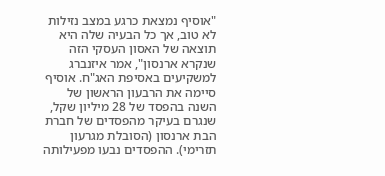"אוסיף נמצאת כרגע במצב נזילות לא טוב, אך כל הבעיה שלה היא תוצאה של האסון העסקי הזה שנקרא ארנסון", אמר איזנברג למשקיעים באסיפת האג"ח. אוסיף סיימה את הרבעון הראשון של השנה בהפסד של 28 מיליון שקל, שנגרם בעיקר מהפסדים של חברת הבת ארנסון (הסובלת מגרעון תזרימי). ההפסדים נבעו מפעילותה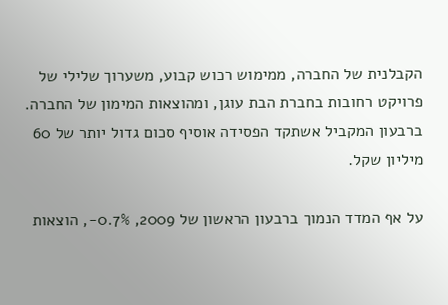הקבלנית של החברה, ממימוש רכוש קבוע, משערוך שלילי של פרויקט רחובות בחברת הבת עוגן, ומהוצאות המימון של החברה. ברבעון המקביל אשתקד הפסידה אוסיף סכום גדול יותר של 60 מיליון שקל.

על אף המדד הנמוך ברבעון הראשון של 2009, 0.7%-, הוצאות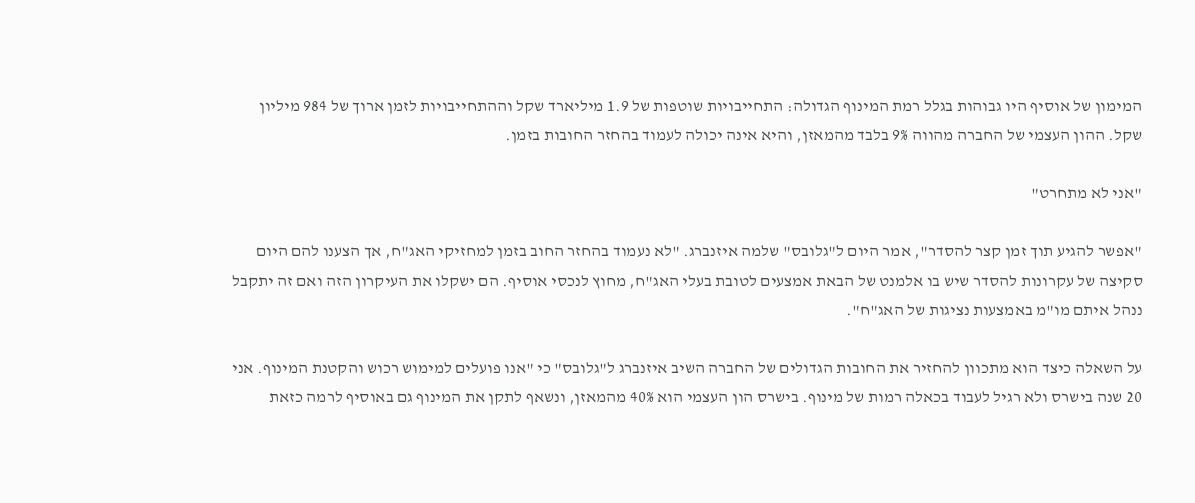המימון של אוסיף היו גבוהות בגלל רמת המינוף הגדולה: התחייבויות שוטפות של 1.9 מיליארד שקל וההתחייבויות לזמן ארוך של 984 מיליון שקל. ההון העצמי של החברה מהווה 9% בלבד מהמאזן, והיא אינה יכולה לעמוד בהחזר החובות בזמן.

"אני לא מתחרט"

"אפשר להגיע תוך זמן קצר להסדר", אמר היום ל"גלובס" שלמה איזנברג. "לא נעמוד בהחזר החוב בזמן למחזיקי האג"ח, אך הצענו להם היום סקיצה של עקרונות להסדר שיש בו אלמנט של הבאת אמצעים לטובת בעלי האג"ח, מחוץ לנכסי אוסיף. הם ישקלו את העיקרון הזה ואם זה יתקבל ננהל איתם מו"מ באמצעות נציגות של האג"ח".

על השאלה כיצד הוא מתכוון להחזיר את החובות הגדולים של החברה השיב איזנברג ל"גלובס" כי "אנו פועלים למימוש רכוש והקטנת המינוף. אני 20 שנה בישרס ולא רגיל לעבוד בכאלה רמות של מינוף. בישרס הון העצמי הוא 40% מהמאזן, ונשאף לתקן את המינוף גם באוסיף לרמה כזאת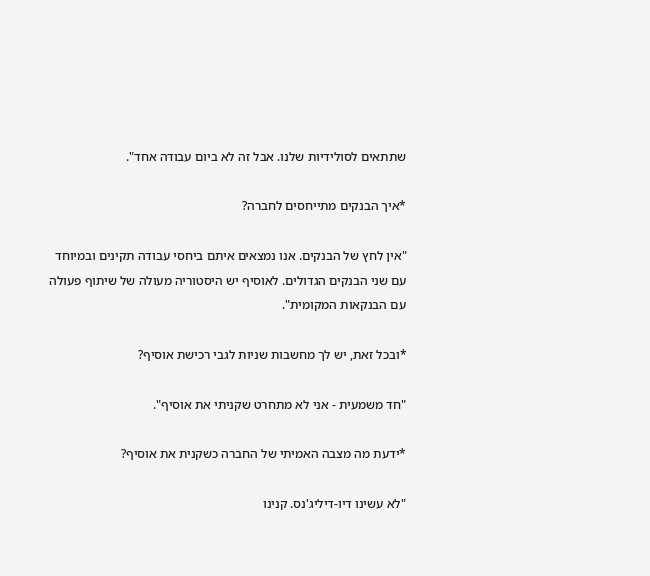שתתאים לסולידיות שלנו. אבל זה לא ביום עבודה אחד".

*איך הבנקים מתייחסים לחברה?

"אין לחץ של הבנקים. אנו נמצאים איתם ביחסי עבודה תקינים ובמיוחד עם שני הבנקים הגדולים. לאוסיף יש היסטוריה מעולה של שיתוף פעולה עם הבנקאות המקומית".

*ובכל זאת, יש לך מחשבות שניות לגבי רכישת אוסיף?

"חד משמעית - אני לא מתחרט שקניתי את אוסיף".

*ידעת מה מצבה האמיתי של החברה כשקנית את אוסיף?

"לא עשינו דיו-דיליג'נס. קנינו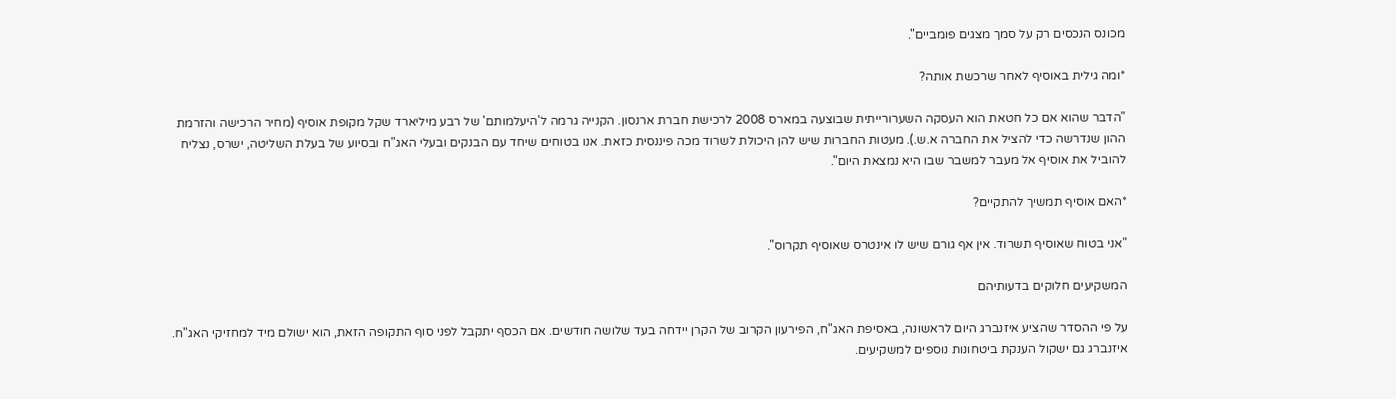מכונס הנכסים רק על סמך מצגים פומביים".

*ומה גילית באוסיף לאחר שרכשת אותה?

"הדבר שהוא אם כל חטאת הוא העסקה השערורייתית שבוצעה במארס 2008 לרכישת חברת ארנסון. הקנייה גרמה ל'היעלמותם' של רבע מיליארד שקל מקופת אוסיף (מחיר הרכישה והזרמת ההון שנדרשה כדי להציל את החברה א.ש.). מעטות החברות שיש להן היכולת לשרוד מכה פיננסית כזאת. אנו בטוחים שיחד עם הבנקים ובעלי האג"ח ובסיוע של בעלת השליטה, ישרס, נצליח להוביל את אוסיף אל מעבר למשבר שבו היא נמצאת היום".

*האם אוסיף תמשיך להתקיים?

"אני בטוח שאוסיף תשרוד. אין אף גורם שיש לו אינטרס שאוסיף תקרוס".

המשקיעים חלוקים בדעותיהם

על פי ההסדר שהציע איזנברג היום לראשונה, באסיפת האג"ח, הפירעון הקרוב של הקרן יידחה בעד שלושה חודשים. אם הכסף יתקבל לפני סוף התקופה הזאת, הוא ישולם מיד למחזיקי האג"ח. איזנברג גם ישקול הענקת ביטחונות נוספים למשקיעים.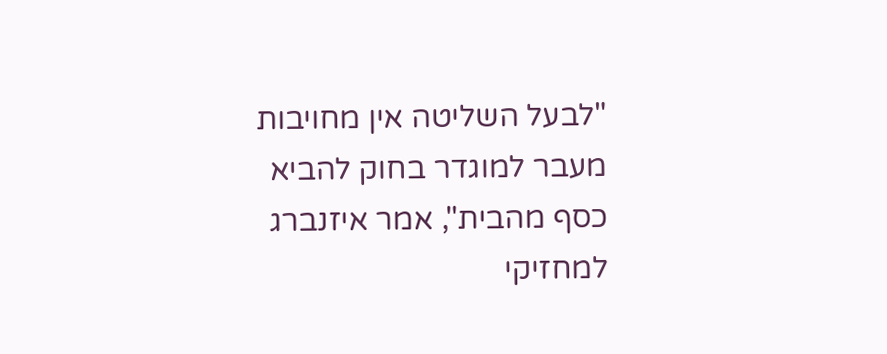"לבעל השליטה אין מחויבות מעבר למוגדר בחוק להביא כסף מהבית", אמר איזנברג למחזיקי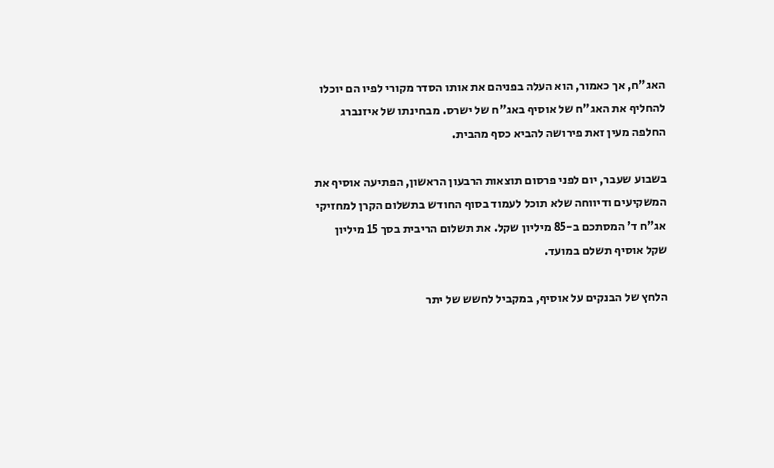האג"ח, אך כאמור, הוא העלה בפניהם את אותו הסדר מקורי לפיו הם יוכלו להחליף את האג"ח של אוסיף באג"ח של ישרס. מבחינתו של איזנברג החלפה מעין זאת פירושה להביא כסף מהבית.

בשבוע שעבר, יום לפני פרסום תוצאות הרבעון הראשון, הפתיעה אוסיף את המשקיעים ודיווחה שלא תוכל לעמוד בסוף החודש בתשלום הקרן למחזיקי אג"ח ד' המסתכם ב-85 מיליון שקל. את תשלום הריבית בסך 15 מיליון שקל אוסיף תשלם במועד.

הלחץ של הבנקים על אוסיף, במקביל לחשש של יתר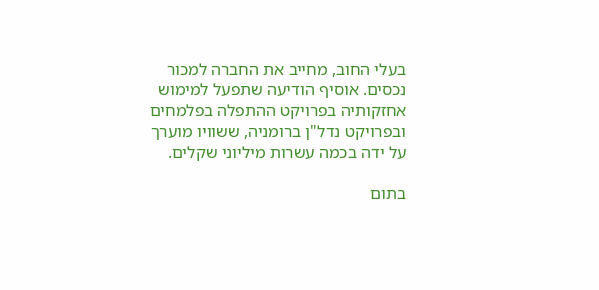בעלי החוב, מחייב את החברה למכור נכסים. אוסיף הודיעה שתפעל למימוש אחזקותיה בפרויקט ההתפלה בפלמחים ובפרויקט נדל"ן ברומניה, ששוויו מוערך על ידה בכמה עשרות מיליוני שקלים.

בתום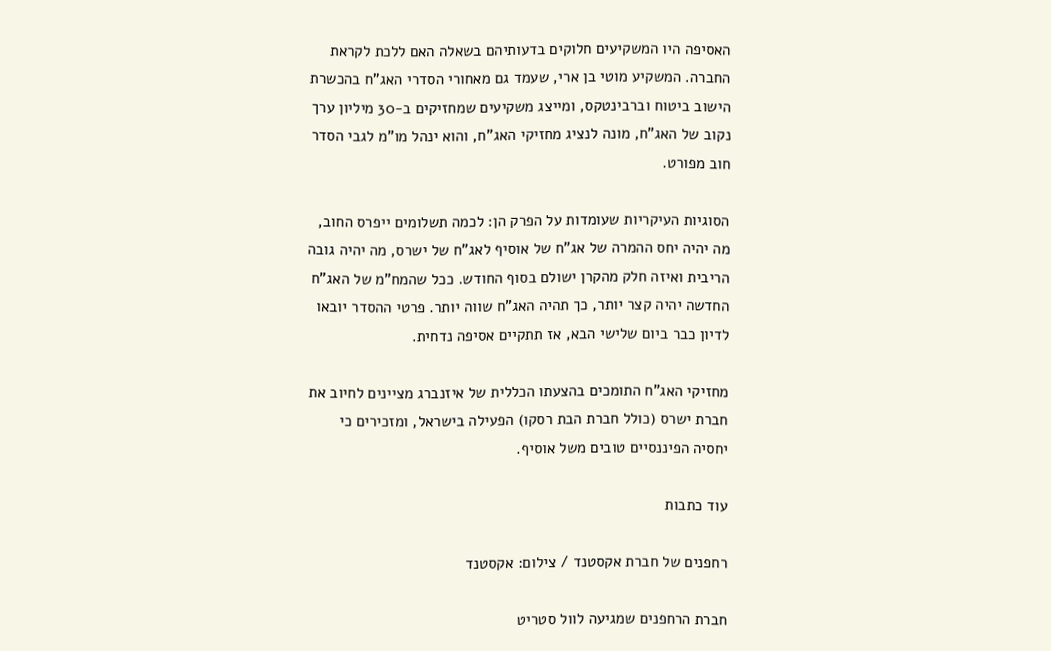האסיפה היו המשקיעים חלוקים בדעותיהם בשאלה האם ללכת לקראת החברה. המשקיע מוטי בן ארי, שעמד גם מאחורי הסדרי האג"ח בהכשרת הישוב ביטוח וברבינטקס, ומייצג משקיעים שמחזיקים ב-30 מיליון ערך נקוב של האג"ח, מונה לנציג מחזיקי האג"ח, והוא ינהל מו"מ לגבי הסדר חוב מפורט.

הסוגיות העיקריות שעומדות על הפרק הן: לכמה תשלומים ייפרס החוב, מה יהיה יחס ההמרה של אג"ח של אוסיף לאג"ח של ישרס, מה יהיה גובה הריבית ואיזה חלק מהקרן ישולם בסוף החודש. ככל שהמח"מ של האג"ח החדשה יהיה קצר יותר, כך תהיה האג"ח שווה יותר. פרטי ההסדר יובאו לדיון כבר ביום שלישי הבא, אז תתקיים אסיפה נדחית.

מחזיקי האג"ח התומכים בהצעתו הכללית של איזנברג מציינים לחיוב את חברת ישרס (כולל חברת הבת רסקו) הפעילה בישראל, ומזכירים כי יחסיה הפיננסיים טובים משל אוסיף.

עוד כתבות

רחפנים של חברת אקסטנד / צילום: אקסטנד

חברת הרחפנים שמגיעה לוול סטריט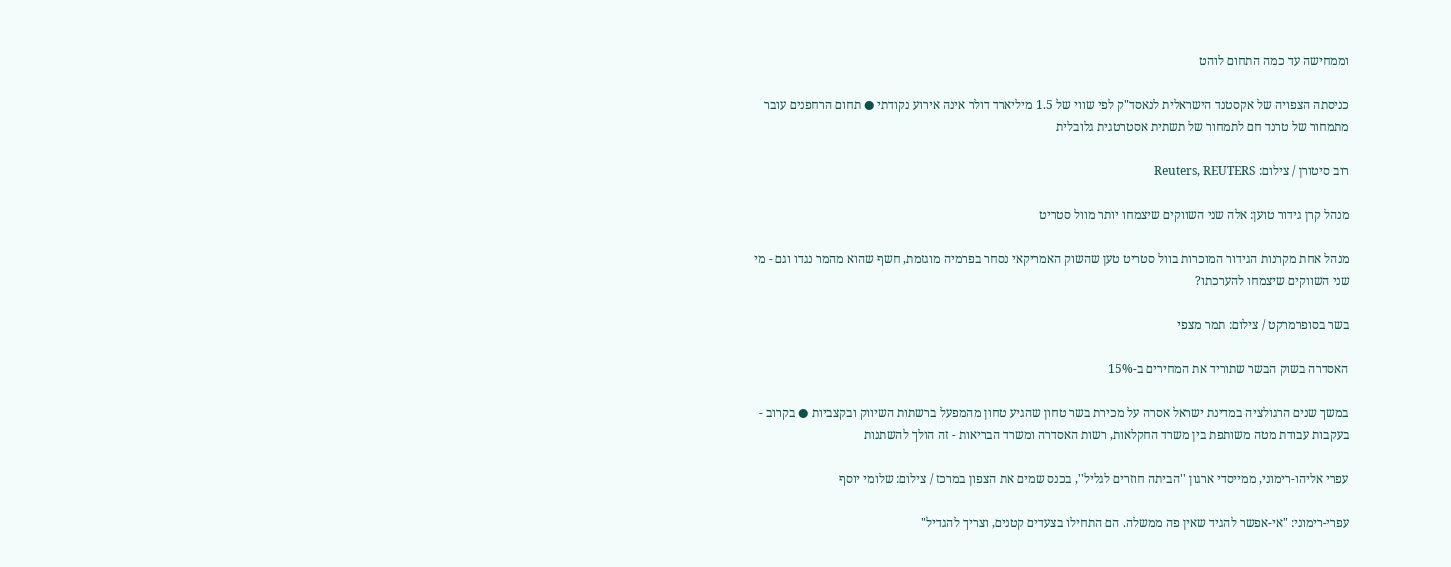וממחישה עד כמה התחום לוהט

כניסתה הצפויה של אקסטנד הישראלית לנאסד"ק לפי שווי של 1.5 מיליארד דולר אינה אירוע נקודתי ● תחום הרחפנים עובר מתמחור של טרנד חם לתמחור של תשתית אסטרטגית גלובלית

רוב סיטורן / צילום: Reuters, REUTERS

מנהל קרן גידור טוען: אלה שני השווקים שיצמחו יותר מוול סטריט

מנהל אחת מקרנות הגידור המוכרות בוול סטריט טען שהשוק האמריקאי נסחר בפרמיה מוגזמת, חשף שהוא מהמר נגדו וגם - מי שני השווקים שיצמחו להערכתו?

בשר בסופרמרקט / צילום: תמר מצפי

האסדרה בשוק הבשר שתוריד את המחירים ב-15%

במשך שנים הרגולציה במדינת ישראל אסרה על מכירת בשר טחון שהגיע טחון מהמפעל ברשתות השיווק ובקצביות ● בקרוב - בעקבות עבודת מטה משותפת בין משרד החקלאות, רשות האסדרה ומשרד הבריאות - זה הולך להשתנות

עפרי אליהו-רימוני, ממייסדי ארגון ''הביתה חוזרים לגליל'', בכנס שמים את הצפון במרכז / צילום: שלומי יוסף

עפרי-רימוני: "אי-אפשר להגיד שאין פה ממשלה. הם התחילו בצעדים קטנים, וצריך להגדיל"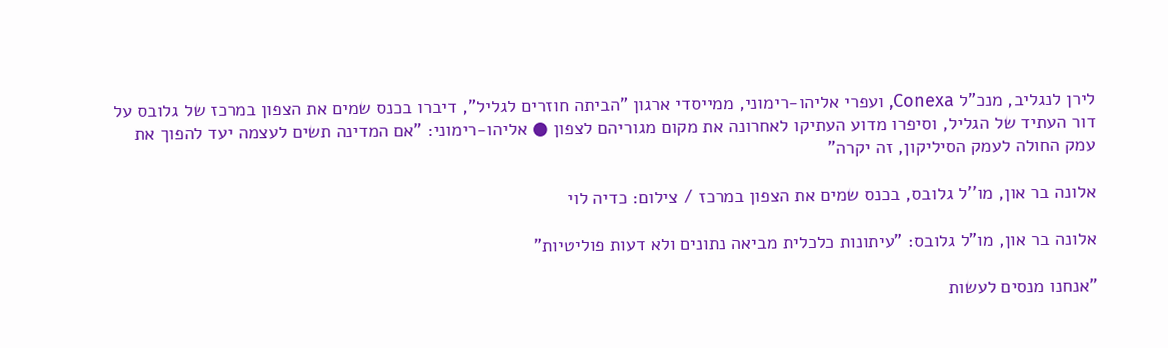לירן לנגליב, מנכ"ל Conexa, ועפרי אליהו-רימוני, ממייסדי ארגון "הביתה חוזרים לגליל", דיברו בכנס שמים את הצפון במרכז של גלובס על דור העתיד של הגליל, וסיפרו מדוע העתיקו לאחרונה את מקום מגוריהם לצפון ● אליהו-רימוני: "אם המדינה תשים לעצמה יעד להפוך את עמק החולה לעמק הסיליקון, זה יקרה"

אלונה בר און, מו''ל גלובס, בכנס שמים את הצפון במרכז / צילום: כדיה לוי

אלונה בר און, מו"ל גלובס: "עיתונות כלכלית מביאה נתונים ולא דעות פוליטיות"

"אנחנו מנסים לעשות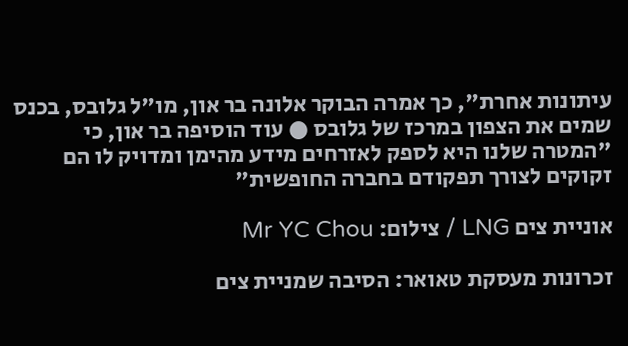עיתונות אחרת", כך אמרה הבוקר אלונה בר און, מו"ל גלובס, בכנס שמים את הצפון במרכז של גלובס ● עוד הוסיפה בר און, כי "המטרה שלנו היא לספק לאזרחים מידע מהימן ומדויק לו הם זקוקים לצורך תפקודם בחברה החופשית"

אוניית צים LNG / צילום: Mr YC Chou

זכרונות מעסקת טאואר: הסיבה שמניית צים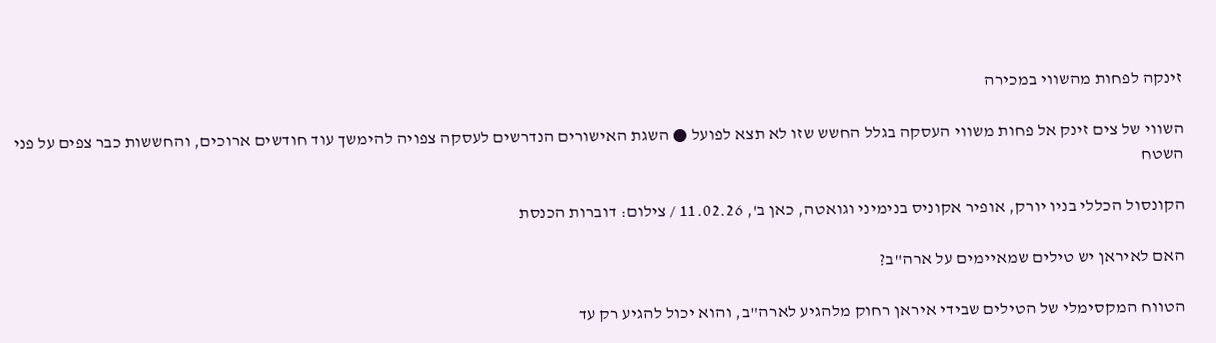זינקה לפחות מהשווי במכירה

השווי של צים זינק אל פחות משווי העסקה בגלל החשש שזו לא תצא לפועל ● השגת האישורים הנדרשים לעסקה צפויה להימשך עוד חודשים ארוכים, והחששות כבר צפים על פני השטח

הקונסול הכללי בניו יורק, אופיר אקוניס בנימיני וגואטה, כאן ב', 11.02.26 / צילום: דוברות הכנסת

האם לאיראן יש טילים שמאיימים על ארה"ב?

הטווח המקסימלי של הטילים שבידי איראן רחוק מלהגיע לארה"ב, והוא יכול להגיע רק עד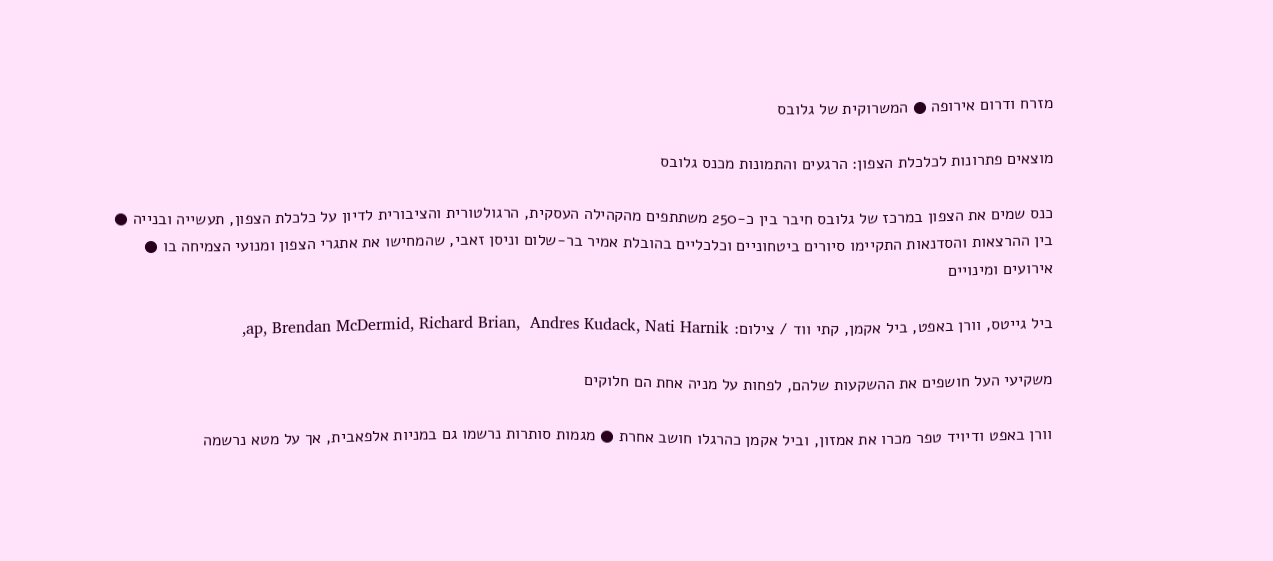מזרח ודרום אירופה ● המשרוקית של גלובס

מוצאים פתרונות לכלכלת הצפון: הרגעים והתמונות מכנס גלובס

כנס שמים את הצפון במרכז של גלובס חיבר בין כ-250 משתתפים מהקהילה העסקית, הרגולטורית והציבורית לדיון על כלכלת הצפון, תעשייה ובנייה ● בין ההרצאות והסדנאות התקיימו סיורים ביטחוניים וכלכליים בהובלת אמיר בר-שלום וניסן זאבי, שהמחישו את אתגרי הצפון ומנועי הצמיחה בו ● אירועים ומינויים

ביל גייטס, וורן באפט, ביל אקמן, קתי ווד / צילום: ap, Brendan McDermid, Richard Brian,  Andres Kudack, Nati Harnik,

משקיעי העל חושפים את ההשקעות שלהם, לפחות על מניה אחת הם חלוקים

וורן באפט ודיויד טפר מכרו את אמזון, וביל אקמן כהרגלו חושב אחרת ● מגמות סותרות נרשמו גם במניות אלפאבית, אך על מטא נרשמה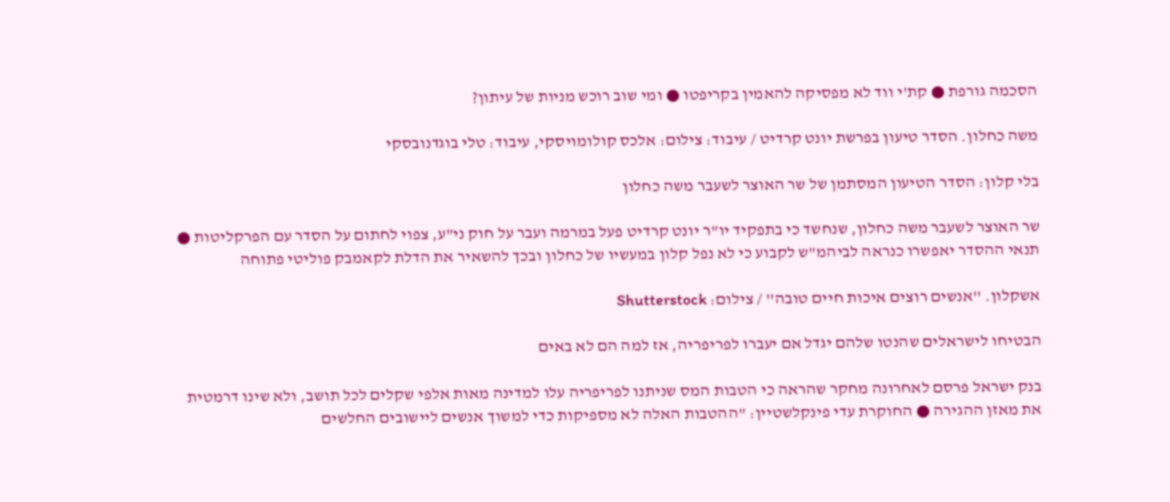הסכמה גורפת ● קת'י ווד לא מפסיקה להאמין בקריפטו ● ומי שוב רוכש מניות של עיתון?

משה כחלון. הסדר טיעון בפרשת יונט קרדיט / עיבוד: צילום: אלכס קולומויסקי, עיבוד: טלי בוגדנובסקי

בלי קלון: הסדר הטיעון המסתמן של שר האוצר לשעבר משה כחלון

שר האוצר לשעבר משה כחלון, שנחשד כי בתפקיד יו"ר יונט קרדיט פעל במרמה ועבר על חוק ני"ע, צפוי לחתום על הסדר עם הפרקליטות ● תנאי ההסדר יאפשרו כנראה לביהמ"ש לקבוע כי לא נפל קלון במעשיו של כחלון ובכך להשאיר את הדלת לקאמבק פוליטי פתוחה

אשקלון. ''אנשים רוצים איכות חיים טובה'' / צילום: Shutterstock

הבטיחו לישראלים שהנטו שלהם יגדל אם יעברו לפריפריה, אז למה הם לא באים

בנק ישראל פרסם לאחרונה מחקר שהראה כי הטבות המס שניתנו לפריפריה עלו למדינה מאות אלפי שקלים לכל תושב, ולא שינו דרמטית את מאזן ההגירה ● החוקרת עדי פינקלשטיין: "ההטבות האלה לא מספיקות כדי למשוך אנשים ליישובים החלשים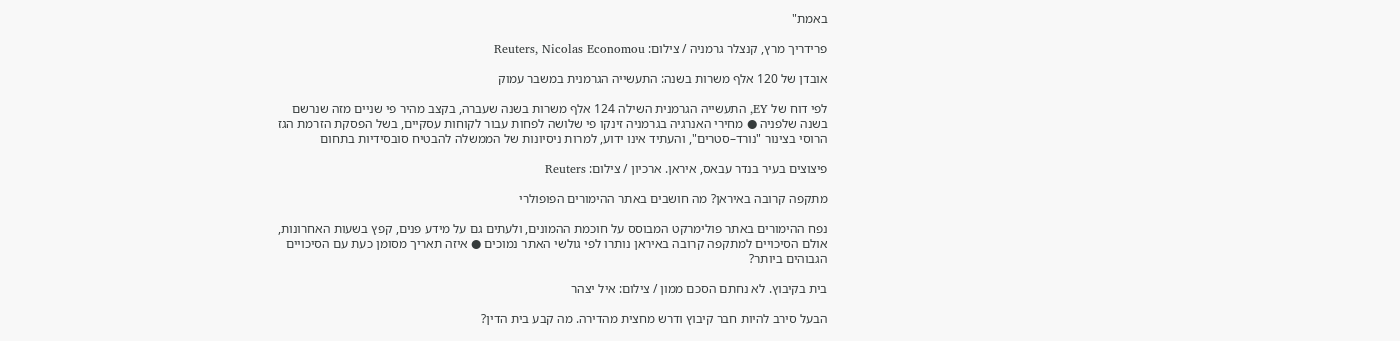באמת"

פרידריך מרץ, קנצלר גרמניה / צילום: Reuters, Nicolas Economou

אובדן של 120 אלף משרות בשנה: התעשייה הגרמנית במשבר עמוק

לפי דוח של EY, התעשייה הגרמנית השילה 124 אלף משרות בשנה שעברה, בקצב מהיר פי שניים מזה שנרשם בשנה שלפניה ● מחירי האנרגיה בגרמניה זינקו פי שלושה לפחות עבור לקוחות עסקיים, בשל הפסקת הזרמת הגז הרוסי בצינור "נורד–סטרים", והעתיד אינו ידוע, למרות ניסיונות של הממשלה להבטיח סובסידיות בתחום

פיצוצים בעיר בנדר עבאס, איראן. ארכיון / צילום: Reuters

מתקפה קרובה באיראן? מה חושבים באתר ההימורים הפופולרי

נפח ההימורים באתר פולימרקט המבוסס על חוכמת ההמונים, ולעתים גם על מידע פנים, קפץ בשעות האחרונות, אולם הסיכויים למתקפה קרובה באיראן נותרו לפי גולשי האתר נמוכים ● איזה תאריך מסומן כעת עם הסיכויים הגבוהים ביותר?

בית בקיבוץ. לא נחתם הסכם ממון / צילום: איל יצהר

הבעל סירב להיות חבר קיבוץ ודרש מחצית מהדירה. מה קבע בית הדין?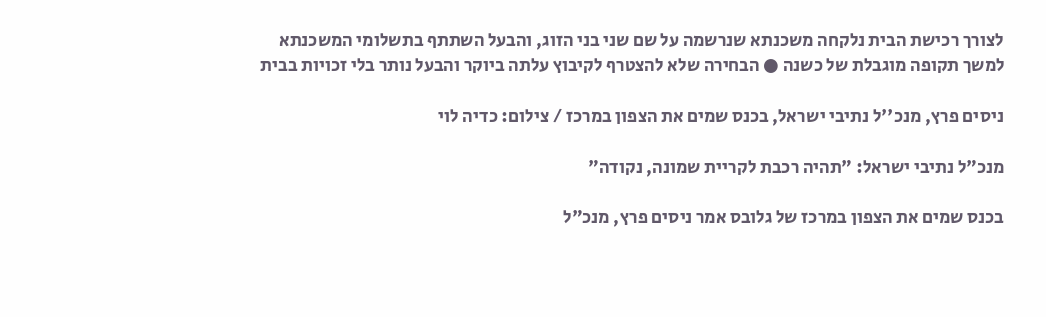לצורך רכישת הבית נלקחה משכנתא שנרשמה על שם שני בני הזוג, והבעל השתתף בתשלומי המשכנתא למשך תקופה מוגבלת של כשנה ● הבחירה שלא להצטרף לקיבוץ עלתה ביוקר והבעל נותר בלי זכויות בבית

ניסים פרץ, מנכ''ל נתיבי ישראל, בכנס שמים את הצפון במרכז / צילום: כדיה לוי

מנכ"ל נתיבי ישראל: "תהיה רכבת לקריית שמונה, נקודה"

בכנס שמים את הצפון במרכז של גלובס אמר ניסים פרץ, מנכ"ל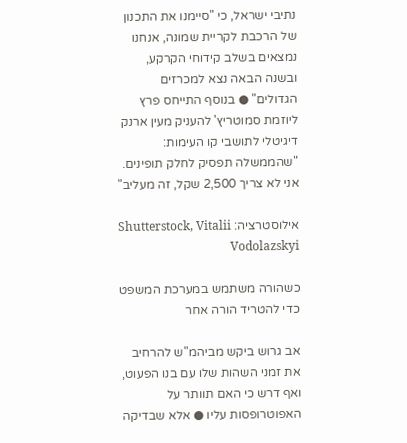נתיבי ישראל, כי "סיימנו את התכנון של הרכבת לקריית שמונה, אנחנו נמצאים בשלב קידוחי הקרקע, ובשנה הבאה נצא למכרזים הגדולים" ● בנוסף התייחס פרץ ליוזמת סמוטריץ' להעניק מעין ארנק דיגיטלי לתושבי קו העימות: "שהממשלה תפסיק לחלק תופינים. אני לא צריך 2,500 שקל, זה מעליב"

אילוסטרציה: Shutterstock, Vitalii Vodolazskyi

כשהורה משתמש במערכת המשפט כדי להטריד הורה אחר

אב גרוש ביקש מביהמ"ש להרחיב את זמני השהות שלו עם בנו הפעוט, ואף דרש כי האם תוותר על האפוטרופסות עליו ● אלא שבדיקה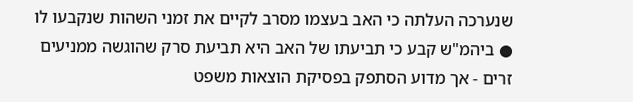שנערכה העלתה כי האב בעצמו מסרב לקיים את זמני השהות שנקבעו לו ● ביהמ"ש קבע כי תביעתו של האב היא תביעת סרק שהוגשה ממניעים זרים - אך מדוע הסתפק בפסיקת הוצאות משפט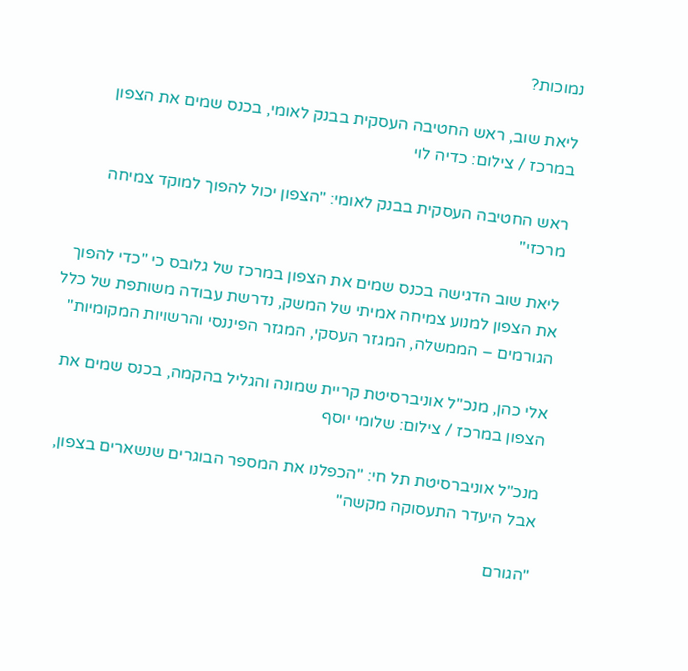נמוכות?

ליאת שוב, ראש החטיבה העסקית בבנק לאומי, בכנס שמים את הצפון במרכז / צילום: כדיה לוי

ראש החטיבה העסקית בבנק לאומי: "הצפון יכול להפוך למוקד צמיחה מרכזי"

ליאת שוב הדגישה בכנס שמים את הצפון במרכז של גלובס כי "כדי להפוך את הצפון למנוע צמיחה אמיתי של המשק, נדרשת עבודה משותפת של כלל הגורמים – הממשלה, המגזר העסקי, המגזר הפיננסי והרשויות המקומיות"

אלי כהן, מנכ''ל אוניברסיטת קריית שמונה והגליל בהקמה, בכנס שמים את הצפון במרכז / צילום: שלומי יוסף

מנכ"ל אוניברסיטת תל חי: "הכפלנו את המספר הבוגרים שנשארים בצפון, אבל היעדר התעסוקה מקשה"

"הגורם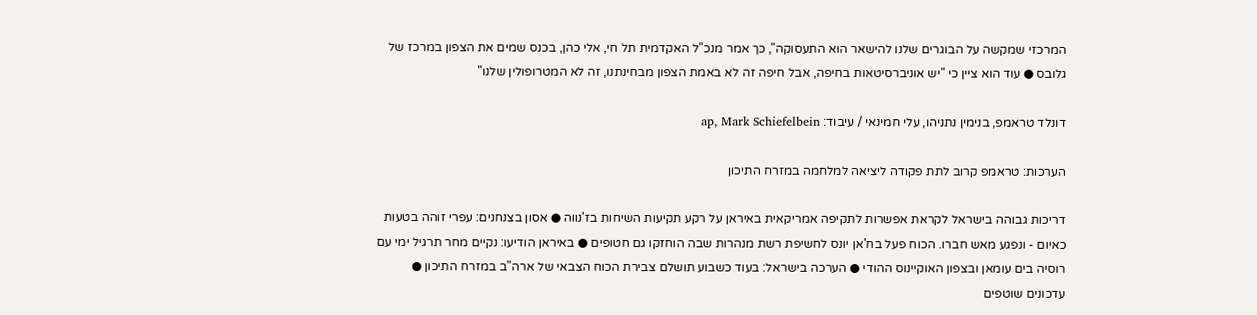המרכזי שמקשה על הבוגרים שלנו להישאר הוא התעסוקה", כך אמר מנכ"ל האקדמית תל חי, אלי כהן, בכנס שמים את הצפון במרכז של גלובס ● עוד הוא ציין כי "יש אוניברסיטאות בחיפה, אבל חיפה זה לא באמת הצפון מבחינתנו, זה לא המטרופולין שלנו"

דונלד טראמפ, בנימין נתניהו, עלי חמינאי / עיבוד: ap, Mark Schiefelbein

הערכות: טראמפ קרוב לתת פקודה ליציאה למלחמה במזרח התיכון

דריכות גבוהה בישראל לקראת אפשרות לתקיפה אמריקאית באיראן על רקע תקיעות השיחות בז'נווה ● אסון בצנחנים: עפרי זוהה בטעות כאיום - ונפגע מאש חברו. הכוח פעל בח'אן יונס לחשיפת רשת מנהרות שבה הוחזקו גם חטופים ● באיראן הודיעו: נקיים מחר תרגיל ימי עם רוסיה בים עומאן ובצפון האוקיינוס ההודי ● הערכה בישראל: בעוד כשבוע תושלם צבירת הכוח הצבאי של ארה"ב במזרח התיכון ● עדכונים שוטפים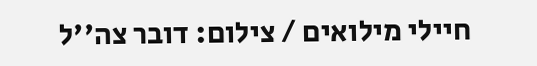חיילי מילואים / צילום: דובר צה''ל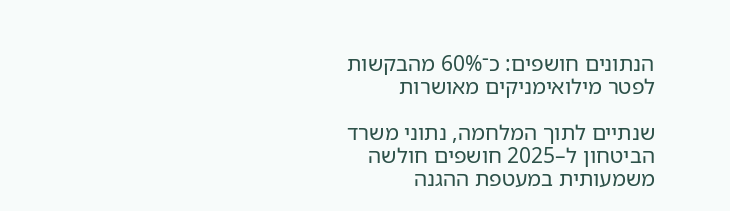הנתונים חושפים: כ־60% מהבקשות לפטר מילואימניקים מאושרות

שנתיים לתוך המלחמה, נתוני משרד הביטחון ל–2025 חושפים חולשה משמעותית במעטפת ההגנה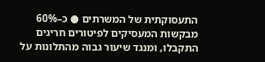התעסוקתית של המשרתים ● כ–60% מבקשות המעסיקים לפיטורים חריגים התקבלו, ומנגד שיעור גבוה מהתלונות על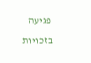פגיעה בזכויות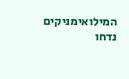המילואימניקים נדחו